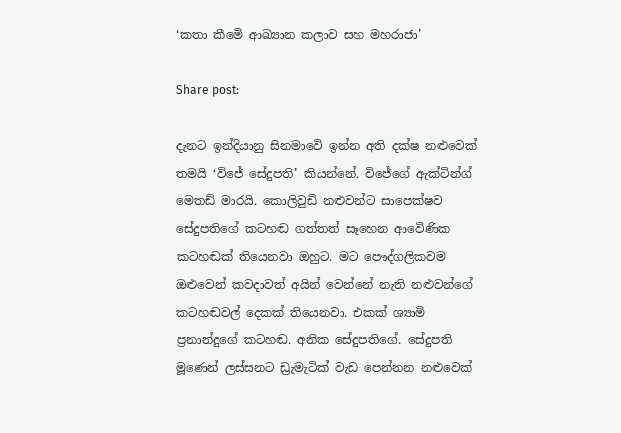‘කතා කීමෙි ආඛ්‍යාන කලාව සහ මහරාජා’

Share post:

දැනට ඉන්දියානු සිනමාවෙි ඉන්න අති දක්ෂ නළුවෙක් තමයි ‘විජේ සේදුපති’ කියන්නේ. විජේගේ ඇක්ටින්ග් මෙතඩ් මාරයි. කොලිවුඩි නළුවන්ට සාපෙක්ෂව සේදුපතිගේ කටහඬ ගත්තත් සෑහෙන ආවෙිණික කටහඬක් තියෙනවා ඔහුට. මට පෞද්ගලිකවම ඔළුවෙන් කවදාවත් අයින් වෙන්නේ නැති නළුවන්ගේ කටහඬවල් දෙකක් තියෙනවා. එකක් ශ්‍යාමි ප්‍රනාන්දුගේ කටහඬ. අනික සේදුපතිගේ. සේදුපති මූණෙන් ලස්සනට ඩ්‍රැමැටික් වැඩ පෙන්නන නළුවෙක්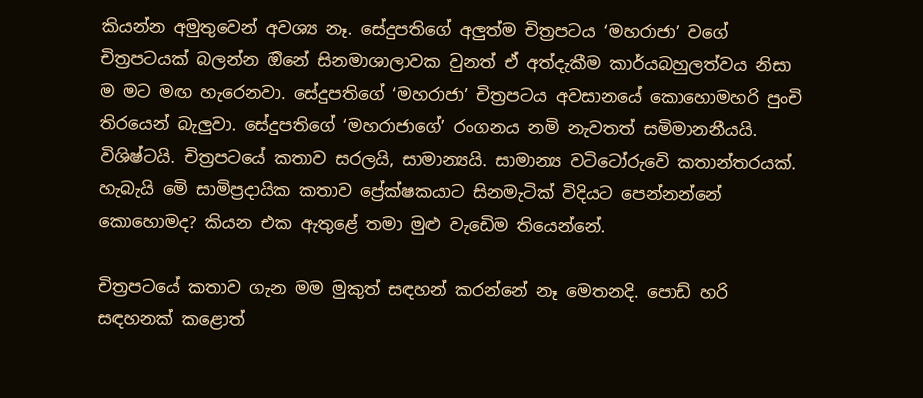කියන්න අමුතුවෙන් අවශ්‍ය නෑ. සේදුපතිගේ අලුත්ම චිත්‍රපටය ‘මහරාජා’ වගේ චිත්‍රපටයක් බලන්න ඔිනේ සිනමාශාලාවක වුනත් ඒ අත්දැකීම කාර්යබහුලත්වය නිසා ම මට මඟ හැරෙනවා. සේදුපතිගේ ‘මහරාජා’ චිත්‍රපටය අවසානයේ කොහොමහරි පුංචි තිරයෙන් බැලුවා. සේදුපතිගේ ‘මහරාජාගේ’ රංගනය නමි නැවතත් සමිමානනීයයි. විශිෂ්ටයි. චිත්‍රපටයේ කතාව සරලයි, සාමාන්‍යයි. සාමාන්‍ය වටිටෝරුවෙි කතාන්තරයක්. හැබැයි මෙි සාමිප්‍රදායික කතාව ප්‍රේක්ෂකයාට සිනමැටික් විදියට පෙන්නන්නේ කොහොමද? කියන එක ඇතුළේ තමා මුළු වැඩෙිම තියෙන්නේ.

චිත්‍රපටයේ කතාව ගැන මම මුකුත් සඳහන් කරන්නේ නෑ මෙතනදි. පොඩ් හරි සඳහනක් කළොත්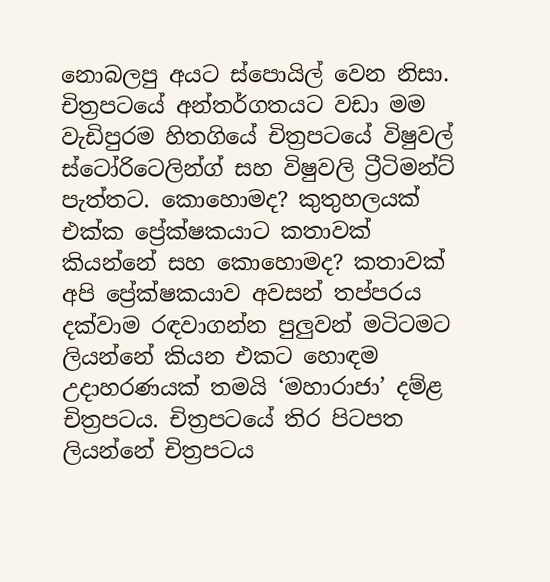නොබලපු අයට ස්පොයිල් වෙන නිසා. චිත්‍රපටයේ අන්තර්ගතයට වඩා මම වැඩිපුරම හිතගියේ චිත්‍රපටයේ විෂුවල් ස්ටෝරිටෙලින්ග් සහ විෂුවලි ට්‍රීටිමන්ට් පැත්තට. කොහොමද? කුතුහලයක් එක්ක ප්‍රේක්ෂකයාට කතාවක් කියන්නේ සහ කොහොමද? කතාවක් අපි ප්‍රේක්ෂකයාව අවසන් තප්පරය දක්වාම රඳවාගන්න පුලුවන් මටිටමට ලියන්නේ කියන එකට හොඳම උදාහරණයක් තමයි ‘මහාරාජා’ දම්ළ චිත්‍රපටය. චිත්‍රපටයේ තිර පිටපත ලියන්නේ චිත්‍රපටය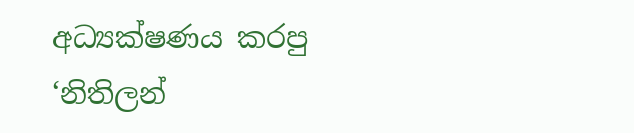අධ්‍යක්ෂණය කරපු ‘නිතිලන්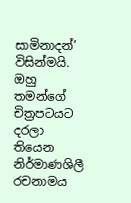සාමිනාදන්’ විසින්මයි. ඔහු තමන්ගේ චිත්‍රපටයට දරලා තියෙන නිර්මාණශිලී රචනාමය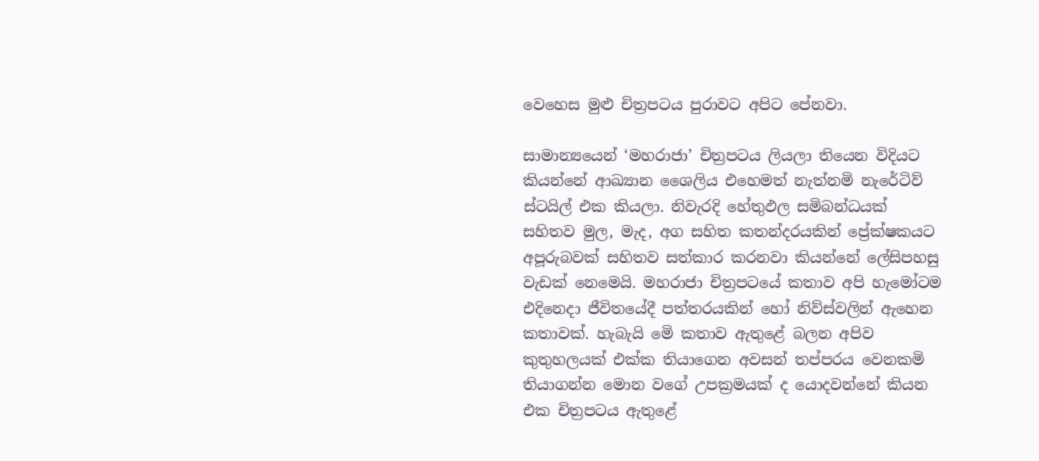වෙහෙස මුළු චිත්‍රපටය පුරාවට අපිට පේනවා.

සාමාන්‍යයෙන් ‘මහරාජා’ චිත්‍රපටය ලියලා තියෙන විදියට කියන්නේ ආඛ්‍යාන ශෛලිය එහෙමත් නැත්නමි නැරේටිව් ස්ටයිල් එක කියලා. නිවැරදි හේතුඵල සමිබන්ධයක් සහිතව මුල, මැද, අග සහිත කතන්දරයකින් ප්‍රේක්ෂකයට අපූරුබවක් සහිතව සත්කාර කරනවා කියන්නේ ලේසිපහසු වැඩක් නෙමෙයි. මහරාජා චිත්‍රපටයේ කතාව අපි හැමෝටම එදිනෙදා ජීවිතයේදී පත්තරයකින් හෝ නිව්ස්වලින් ඇහෙන කතාවක්. හැබැයි මෙි කතාව ඇතුළේ බලන අපිව කුතුහලයක් එක්ක තියාගෙන අවසන් තප්පරය වෙනකමි තියාගන්න මොන වගේ උපක්‍රමයක් ද යොදවන්නේ කියන එක චිත්‍රපටය ඇතුළේ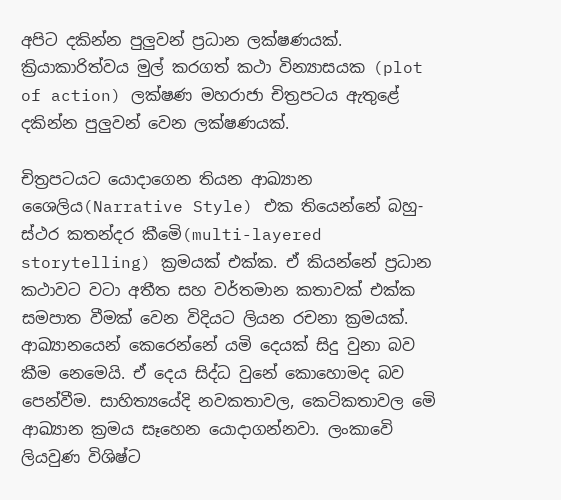අපිට දකින්න පුලුවන් ප්‍රධාන ලක්ෂණයක්. ක්‍රියාකාරිත්වය මුල් කරගත් කථා වින්‍යාසයක (plot of action) ලක්ෂණ මහරාජා චිත්‍රපටය ඇතුළේ දකින්න පුලුවන් වෙන ලක්ෂණයක්.

චිත්‍රපටයට යොදාගෙන තියන ආඛ්‍යාන ශෛලිය(Narrative Style) එක තියෙන්නේ බහු-ස්ථර කතන්දර කීමෙි(multi-layered storytelling) ක්‍රමයක් එක්ක. ඒ කියන්නේ ප්‍රධාන කථාවට වටා අතීත සහ වර්තමාන කතාවක් එක්ක සමපාත වීමක් වෙන විදියට ලියන රචනා ක්‍රමයක්. ආඛ්‍යානයෙන් කෙරෙන්නේ යමි දෙයක් සිදු වුනා බව කීම නෙමෙයි. ඒ දෙය සිද්ධ වුනේ කොහොමද බව පෙන්වීම. සාහිත්‍යයේදි නවකතාවල, කෙටිකතාවල මෙි ආඛ්‍යාන ක්‍රමය සෑහෙන යොදාගන්නවා. ලංකාවෙි ලියවුණ විශිෂ්ට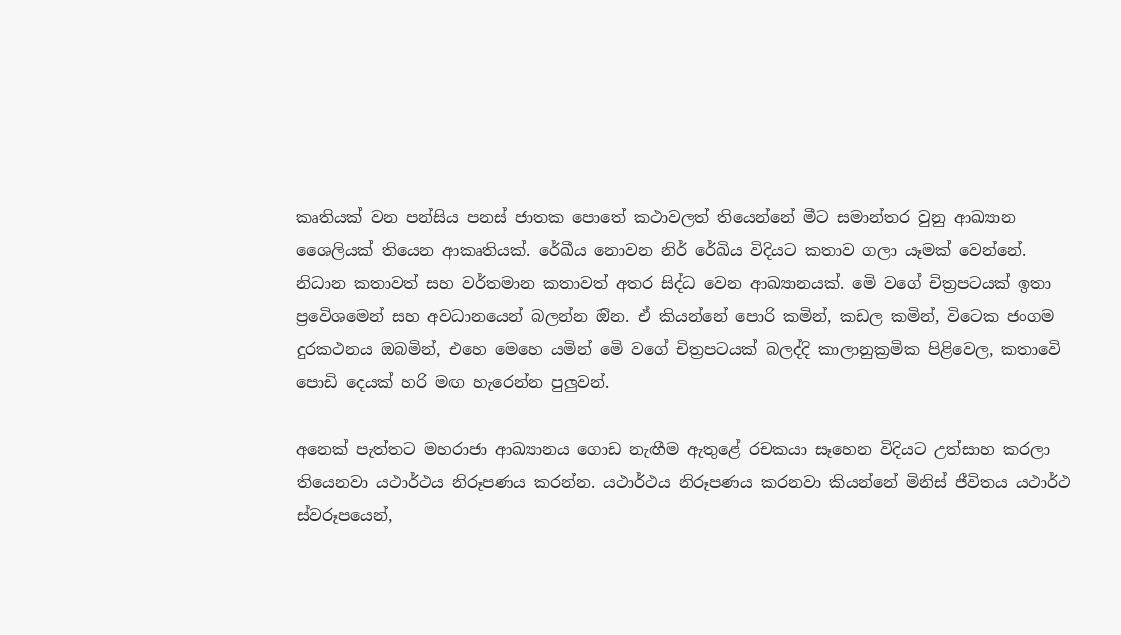කෘතියක් වන පන්සිය පනස් ජාතක පොතේ කථාවලත් තියෙන්නේ මීට සමාන්තර වුනු ආඛ්‍යාන ශෛලියක් තියෙන ආකෘතියක්. රේඛීය නොවන නිර් රේඛිය විදියට කතාව ගලා යෑමක් වෙන්නේ. නිධාන කතාවත් සහ වර්තමාන කතාවත් අතර සිද්ධ වෙන ආඛ්‍යානයක්. මෙි වගේ චිත්‍රපටයක් ඉතා ප්‍රවෙිශමෙන් සහ අවධානයෙන් බලන්න ඔින. ඒ කියන්නේ පොරි කමින්, කඩල කමින්, විටෙක ජංගම දුරකථනය ඔබමින්, එහෙ මෙහෙ යමින් මෙි වගේ චිත්‍රපටයක් බලද්දි කාලානුක්‍රමික පිළිවෙල, කතාවෙි පොඩි දෙයක් හරි මඟ හැරෙන්න පුලුවන්.

අනෙක් පැත්තට මහරාජා ආඛ්‍යානය ගොඩ නැඟීම ඇතුළේ රචකයා සෑහෙන විදියට උත්සාහ කරලා තියෙනවා යථාර්ථය නිරූපණය කරන්න. යථාර්ථය නිරූපණය කරනවා කියන්නේ මිනිස් ජීවිතය යථාර්ථ ස්වරූපයෙන්,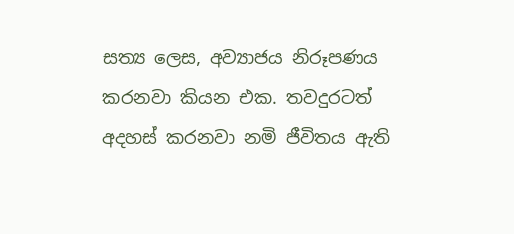සත්‍ය ලෙස, අව්‍යාජය නිරූපණය කරනවා කියන එක. තවදුරටත් අදහස් කරනවා නමි ජීවිතය ඇති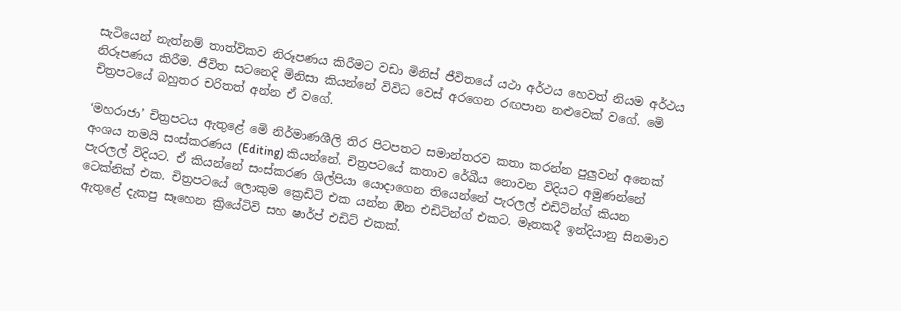සැටියෙන් නැත්නම් තාත්විකව නිරූපණය කිරීමට වඩා මිනිස් ජීවිතයේ යථා අර්ථය හෙවත් නියම අර්ථය නිරූපණය කිරීම. ජීවිත සටනෙදි මිනිසා කියන්නේ විවිධ වෙස් අරගෙන රඟපාන නළුවෙක් වගේ. මෙි චිත්‍රපටයේ බහුතර චරිතත් අන්න ඒ වගේ.

‘මහරාජා’ චිත්‍රපටය ඇතුළේ මෙි නිර්මාණශීලි තිර පිටපතට සමාන්තරව කතා කරන්න පුලුවන් අනෙක් අංශය තමයි සංස්කරණය (Editing) කියන්නේ. චිත්‍රපටයේ කතාව රේඛීය නොවන විදියට අමුණන්නේ පැරලල් විදියට. ඒ කියන්නේ සංස්කරණ ශිල්පියා යොදාගෙන තියෙන්නේ පැරලල් එඩිට්න්ග් කියන ටෙක්නික් එක. චිත්‍රපටයේ ලොකුම ක්‍රෙඩිටි එක යන්න ඔින එඩිටින්ග් එකට. මෑතකදී ඉන්දියානු සිනමාව ඇතුළේ දැකපු සෑහෙන ක්‍රියේටිවි සහ ෂාර්ප් එඩිට් එකක්.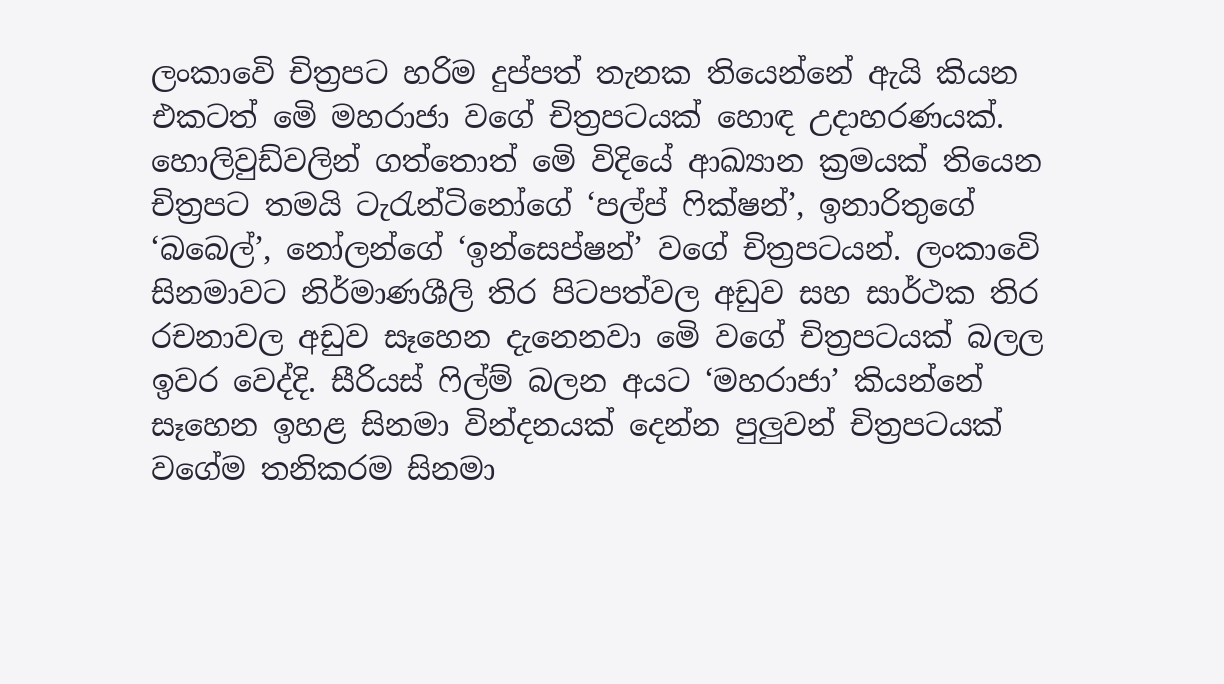ලංකාවෙි චිත්‍රපට හරිම දුප්පත් තැනක තියෙන්නේ ඇයි කියන එකටත් මෙි මහරාජා වගේ චිත්‍රපටයක් හොඳ උදාහරණයක්. හොලිවුඩ්වලින් ගත්තොත් මෙි විදියේ ආඛ්‍යාන ක්‍රමයක් තියෙන චිත්‍රපට තමයි ටැරැන්ටිනෝගේ ‘පල්ප් ෆික්ෂන්’, ඉනාරිතුගේ ‘බබෙල්’, නෝලන්ගේ ‘ඉන්සෙප්ෂන්’ වගේ චිත්‍රපටයන්. ලංකාවෙි සිනමාවට නිර්මාණශීලි තිර පිටපත්වල අඩුව සහ සාර්ථක තිර රචනාවල අඩුව සෑහෙන දැනෙනවා මෙි වගේ චිත්‍රපටයක් බලල ඉවර වෙද්දි. සීරියස් ෆිල්ම් බලන අයට ‘මහරාජා’ කියන්නේ සෑහෙන ඉහළ සිනමා වින්දනයක් දෙන්න පුලුවන් චිත්‍රපටයක් වගේම තනිකරම සිනමා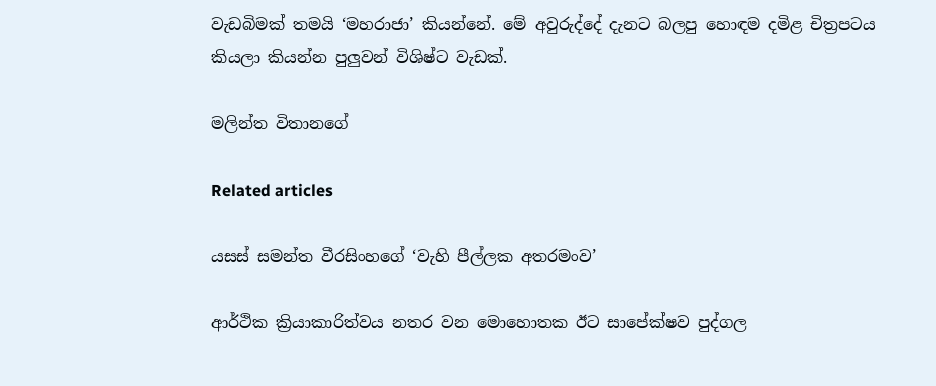වැඩබිමක් තමයි ‘මහරාජා’ කියන්නේ. මේ අවුරුද්දේ දැනට බලපු හොඳම දමිළ චිත්‍රපටය කියලා කියන්න පුලුවන් විශිෂ්ට වැඩක්.

මලින්ත විතානගේ

Related articles

යසස් සමන්ත වීරසිංහගේ ‘වැහි පීල්ලක අතරමංව’

ආර්ථික ක්‍රියාකාරිත්වය නතර වන මොහොතක ඊට සාපේක්ෂව පුද්ගල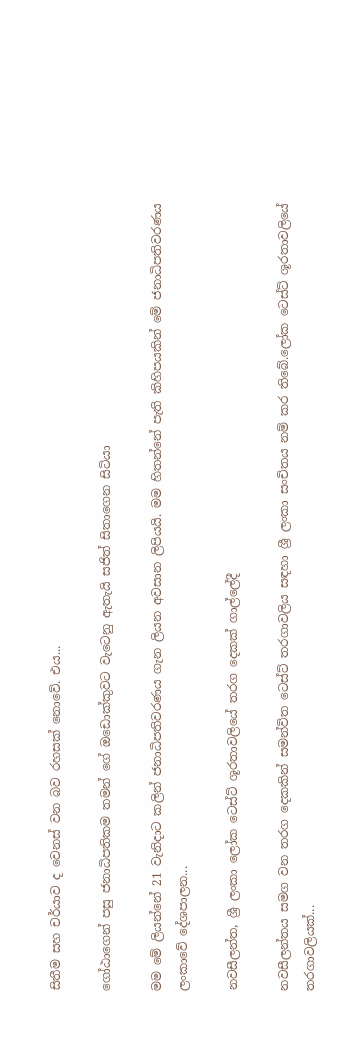සිතීම සහ චර්යාව ද වෙනස් වන බව රහසක් නොවේ. එය...

ගෝඨාගෙන් පසු ජනාධිපතිකම තමන් ගේ ඔඩොක්කුවට වැටෙනු ඇතැයි සජිත් සිතාගෙන සිටියා

මම මේ ලියන්නේ 21 වැනිදාට කලින් ජනාධිපතිවරණය ගැන ලියන අවසාන ලිපියයි. මම හිතන්නේ පැති කිහිපයකින් මේ ජනාධිපතිවරණය ලංකාවේ දේශපාලන...

නවසීලන්ත, ශ්‍රී ලංකා ලෝක ටෙස්ට් ශූරතාවලියේ තරග දෙකක් ගාල්ලේදී

නවසීලන්තය සමග වන තරග දෙකකින් සමන්විත ටෙස්ට් තරගාවලිය සඳහා ශ්‍රී ලංකා සංචිතය නම් කර තිබේ.ලෝක ටෙස්ට් ශූරතාවලියේ තරගාවලියක්...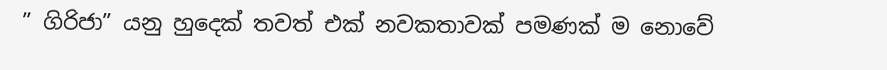” ගිරිජා” යනු හුදෙක් තවත් එක් නවකතාවක් පමණක් ම නොවේ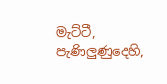මැට්ටී, පැණිලුණුදෙහි,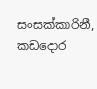සංසක්කාරිනී, කඩදොර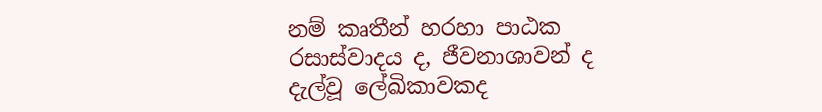නම් කෘතීන් හරහා පාඨක රසාස්වාදය ද, ජීවනාශාවන් ද දැල්වූ ලේඛිකාවකද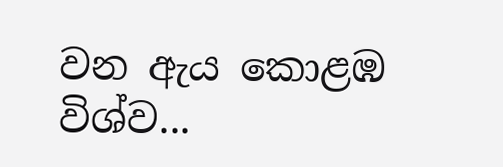වන ඇය කොළඹ විශ්ව...